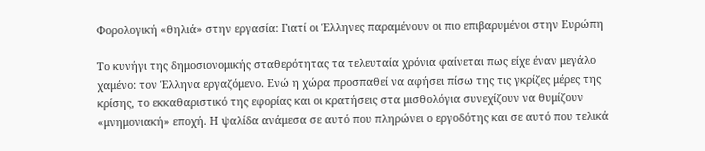Φορολογική «θηλιά» στην εργασία: Γιατί οι Έλληνες παραμένουν οι πιο επιβαρυμένοι στην Ευρώπη

Το κυνήγι της δημοσιονομικής σταθερότητας τα τελευταία χρόνια φαίνεται πως είχε έναν μεγάλο χαμένο: τον Έλληνα εργαζόμενο. Ενώ η χώρα προσπαθεί να αφήσει πίσω της τις γκρίζες μέρες της κρίσης, το εκκαθαριστικό της εφορίας και οι κρατήσεις στα μισθολόγια συνεχίζουν να θυμίζουν «μνημονιακή» εποχή. Η ψαλίδα ανάμεσα σε αυτό που πληρώνει ο εργοδότης και σε αυτό που τελικά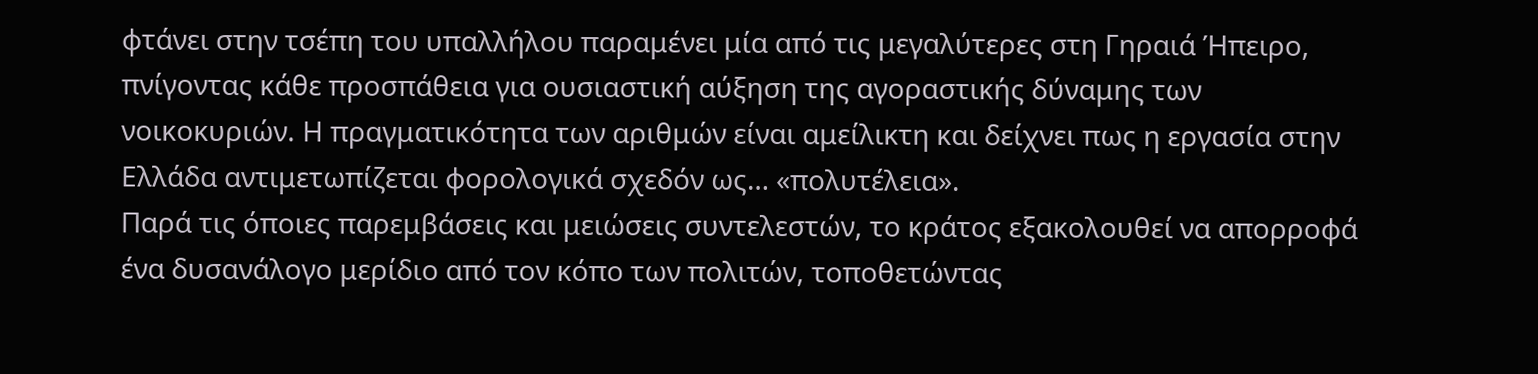φτάνει στην τσέπη του υπαλλήλου παραμένει μία από τις μεγαλύτερες στη Γηραιά Ήπειρο, πνίγοντας κάθε προσπάθεια για ουσιαστική αύξηση της αγοραστικής δύναμης των νοικοκυριών. Η πραγματικότητα των αριθμών είναι αμείλικτη και δείχνει πως η εργασία στην Ελλάδα αντιμετωπίζεται φορολογικά σχεδόν ως… «πολυτέλεια».
Παρά τις όποιες παρεμβάσεις και μειώσεις συντελεστών, το κράτος εξακολουθεί να απορροφά ένα δυσανάλογο μερίδιο από τον κόπο των πολιτών, τοποθετώντας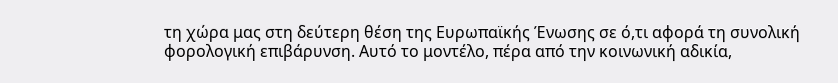τη χώρα μας στη δεύτερη θέση της Ευρωπαϊκής Ένωσης σε ό,τι αφορά τη συνολική φορολογική επιβάρυνση. Αυτό το μοντέλο, πέρα από την κοινωνική αδικία,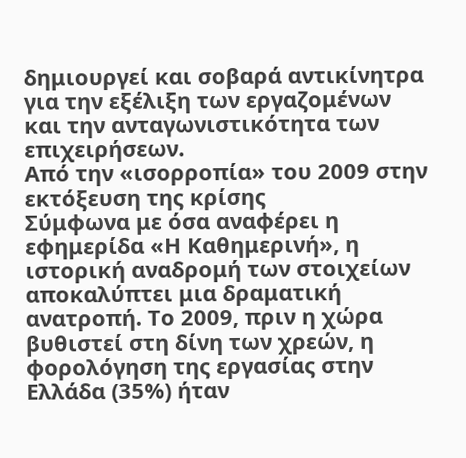δημιουργεί και σοβαρά αντικίνητρα για την εξέλιξη των εργαζομένων και την ανταγωνιστικότητα των επιχειρήσεων.
Από την «ισορροπία» του 2009 στην εκτόξευση της κρίσης
Σύμφωνα με όσα αναφέρει η εφημερίδα «Η Καθημερινή», η ιστορική αναδρομή των στοιχείων αποκαλύπτει μια δραματική ανατροπή. Το 2009, πριν η χώρα βυθιστεί στη δίνη των χρεών, η φορολόγηση της εργασίας στην Ελλάδα (35%) ήταν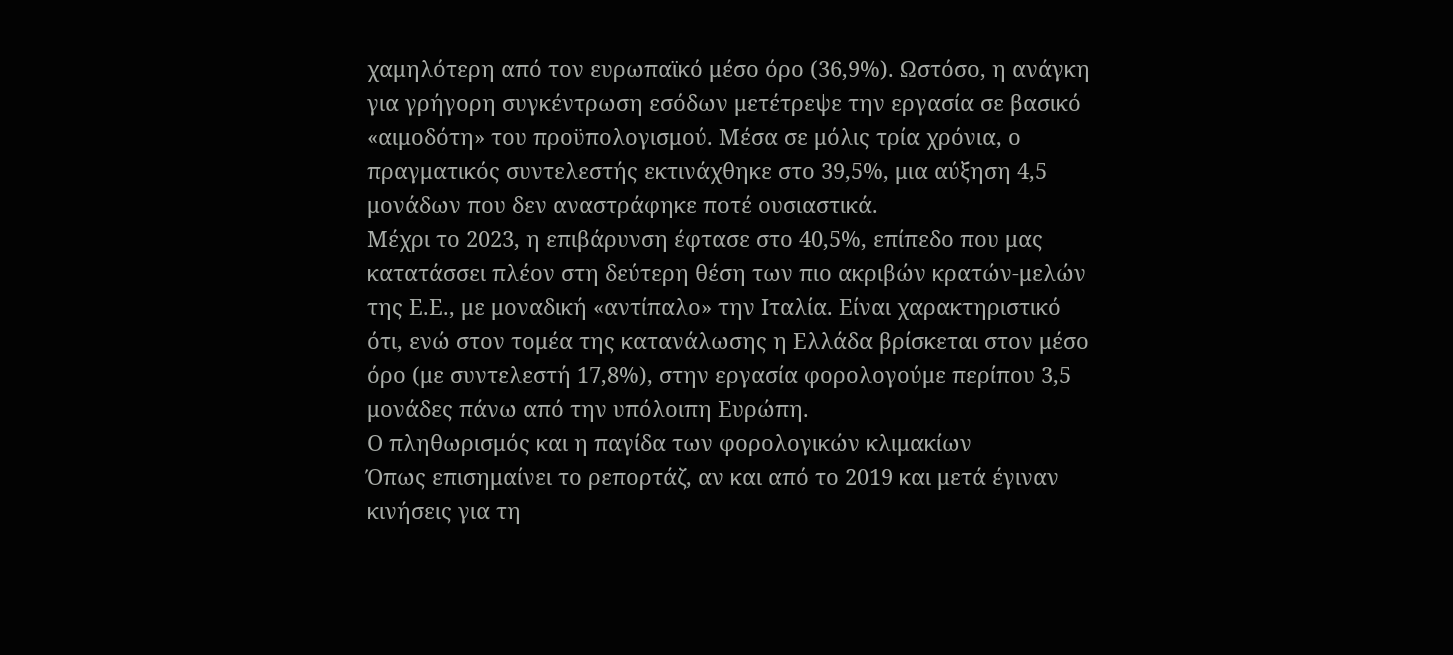χαμηλότερη από τον ευρωπαϊκό μέσο όρο (36,9%). Ωστόσο, η ανάγκη για γρήγορη συγκέντρωση εσόδων μετέτρεψε την εργασία σε βασικό «αιμοδότη» του προϋπολογισμού. Μέσα σε μόλις τρία χρόνια, ο πραγματικός συντελεστής εκτινάχθηκε στο 39,5%, μια αύξηση 4,5 μονάδων που δεν αναστράφηκε ποτέ ουσιαστικά.
Μέχρι το 2023, η επιβάρυνση έφτασε στο 40,5%, επίπεδο που μας κατατάσσει πλέον στη δεύτερη θέση των πιο ακριβών κρατών-μελών της Ε.Ε., με μοναδική «αντίπαλο» την Ιταλία. Είναι χαρακτηριστικό ότι, ενώ στον τομέα της κατανάλωσης η Ελλάδα βρίσκεται στον μέσο όρο (με συντελεστή 17,8%), στην εργασία φορολογούμε περίπου 3,5 μονάδες πάνω από την υπόλοιπη Ευρώπη.
Ο πληθωρισμός και η παγίδα των φορολογικών κλιμακίων
Όπως επισημαίνει το ρεπορτάζ, αν και από το 2019 και μετά έγιναν κινήσεις για τη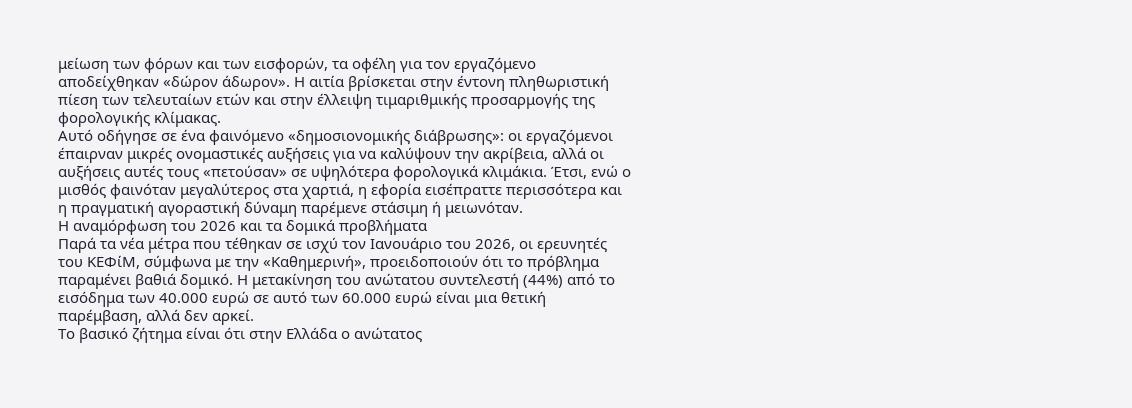μείωση των φόρων και των εισφορών, τα οφέλη για τον εργαζόμενο αποδείχθηκαν «δώρον άδωρον». Η αιτία βρίσκεται στην έντονη πληθωριστική πίεση των τελευταίων ετών και στην έλλειψη τιμαριθμικής προσαρμογής της φορολογικής κλίμακας.
Αυτό οδήγησε σε ένα φαινόμενο «δημοσιονομικής διάβρωσης»: οι εργαζόμενοι έπαιρναν μικρές ονομαστικές αυξήσεις για να καλύψουν την ακρίβεια, αλλά οι αυξήσεις αυτές τους «πετούσαν» σε υψηλότερα φορολογικά κλιμάκια. Έτσι, ενώ ο μισθός φαινόταν μεγαλύτερος στα χαρτιά, η εφορία εισέπραττε περισσότερα και η πραγματική αγοραστική δύναμη παρέμενε στάσιμη ή μειωνόταν.
Η αναμόρφωση του 2026 και τα δομικά προβλήματα
Παρά τα νέα μέτρα που τέθηκαν σε ισχύ τον Ιανουάριο του 2026, οι ερευνητές του ΚΕΦίΜ, σύμφωνα με την «Καθημερινή», προειδοποιούν ότι το πρόβλημα παραμένει βαθιά δομικό. Η μετακίνηση του ανώτατου συντελεστή (44%) από το εισόδημα των 40.000 ευρώ σε αυτό των 60.000 ευρώ είναι μια θετική παρέμβαση, αλλά δεν αρκεί.
Το βασικό ζήτημα είναι ότι στην Ελλάδα ο ανώτατος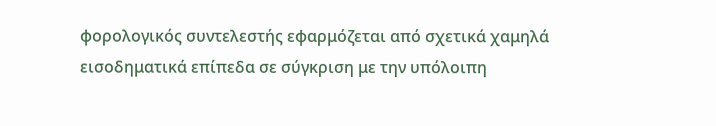φορολογικός συντελεστής εφαρμόζεται από σχετικά χαμηλά εισοδηματικά επίπεδα σε σύγκριση με την υπόλοιπη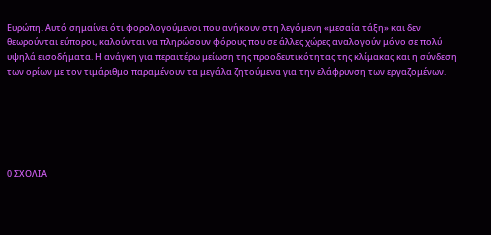Ευρώπη. Αυτό σημαίνει ότι φορολογούμενοι που ανήκουν στη λεγόμενη «μεσαία τάξη» και δεν θεωρούνται εύποροι, καλούνται να πληρώσουν φόρους που σε άλλες χώρες αναλογούν μόνο σε πολύ υψηλά εισοδήματα. Η ανάγκη για περαιτέρω μείωση της προοδευτικότητας της κλίμακας και η σύνδεση των ορίων με τον τιμάριθμο παραμένουν τα μεγάλα ζητούμενα για την ελάφρυνση των εργαζομένων.






0 ΣΧΟΛΙΑ